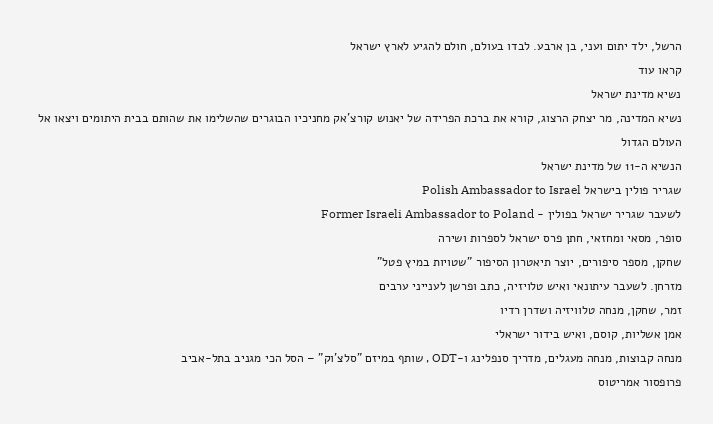הרשל, ילד יתום ועני, בן ארבע. לבדו בעולם, חולם להגיע לארץ ישראל
קראו עוד
נשיא מדינת ישראל
נשיא המדינה, מר יצחק הרצוג, קורא את ברכת הפרידה של יאנוש קורצ'אק מחניכיו הבוגרים שהשלימו את שהותם בבית היתומים ויצאו אל העולם הגדול
הנשיא ה-11 של מדינת ישראל
שגריר פולין בישראל Polish Ambassador to Israel
לשעבר שגריר ישראל בפולין - Former Israeli Ambassador to Poland
סופר, מסאי ומחזאי, חתן פרס ישראל לספרות ושירה
שחקן, מספר סיפורים, יוצר תיאטרון הסיפור "שטויות במיץ פטל"
מזרחן. לשעבר עיתונאי ואיש טלויזיה, כתב ופרשן לענייני ערבים
זמר, שחקן, מנחה טלוויזיה ושדרן רדיו
אמן אשליות, קוסם, ואיש בידור ישראלי
מנחה קבוצות, מנחה מעגלים, מדריך סנפלינג ו-ODT , שותף במיזם "סלצ'וק" – הסל הכי מגניב בתל-אביב
פרופסור אמריטוס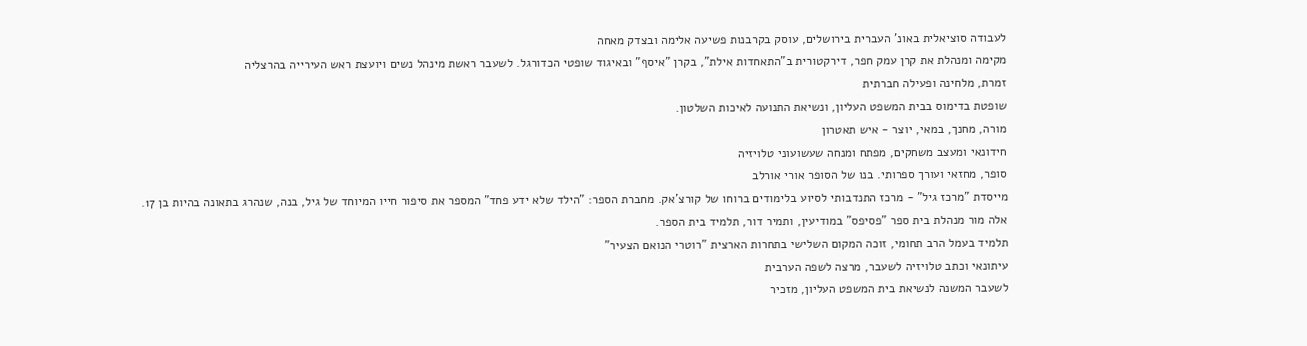לעבודה סוציאלית באונ' העברית בירושלים, עוסק בקרבנות פשיעה אלימה ובצדק מאחה
מקימה ומנהלת את קרן עמק חפר, דירקטורית ב"התאחדות אילת", בקרן "איסף" ובאיגוד שופטי הכדורגל. לשעבר ראשת מינהל נשים ויועצת ראש העירייה בהרצליה
זמרת, מלחינה ופעילה חברתית
שופטת בדימוס בבית המשפט העליון, ונשיאת התנועה לאיכות השלטון.
מורה, מחנך, במאי, יוצר - איש תאטרון
חידונאי ומעצב משחקים, מפתח ומנחה שעשועוני טלויזיה
סופר, מחזאי ועורך ספרותי. בנו של הסופר אורי אורלב
מייסדת "מרכז גיל" - מרכז התנדבותי לסיוע בלימודים ברוחו של קורצ'אק. מחברת הספר: "הילד שלא ידע פחד" המספר את סיפור חייו המיוחד של גיל, בנה, שנהרג בתאונה בהיות בן 17.
אלה מור מנהלת בית ספר "פסיפס" במודיעין, ותמיר דור, תלמיד בית הספר.
תלמיד בעמל הרב תחומי, זוכה המקום השלישי בתחרות הארצית "רוטרי הנואם הצעיר"
עיתונאי וכתב טלויזיה לשעבר, מרצה לשפה הערבית
לשעבר המשנה לנשיאת בית המשפט העליון, מזכיר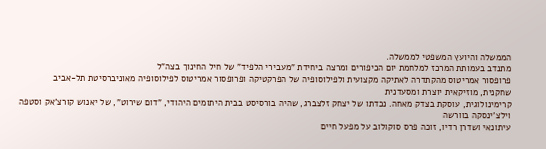הממשלה והיועץ המשפטי לממשלה.
מתנדב בעמותת המרכז למלחמת יום הכיפורים ומרצה ביחידת "מעבירי הלפיד" של חיל החינוך בצה"ל
פרופסור אמריטוס מהקתדרה לאתיקה מקצועית ולפילוסופיה של הפרקטיקה ופרופסור אמריטוס לפילוסופיה מאוניברסיטת תל-אביב
שחקנית, מוזיקאית יוצרת ומסעדנית
קרימינולוגית, עוסקת בצדק מאחה. נכדתו של יצחק זלצברג, שהיה בורסיסט בבית היתומים היהודי, "דום שירוט", של יאנוש קורצ'אק וסטפה וילצ'ינסקה בוורשה
עיתונאי ושדרן רדיו, זוכה פרס סוקולוב על מפעל חיים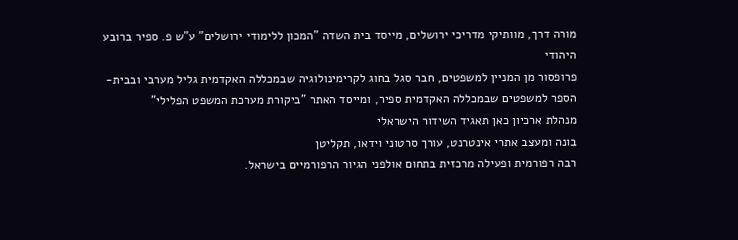מורה דרך, מוותיקי מדריכי ירושלים, מייסד בית השדה "המכון ללימודי ירושלים" ע"ש פ. ספיר ברובע היהודי
פרופסור מן המניין למשפטים, חבר סגל בחוג לקרימינולוגיה שבמכללה האקדמית גליל מערבי ובבית-הספר למשפטים שבמכללה האקדמית ספיר, ומייסד האתר "ביקורת מערכת המשפט הפלילי"
מנהלת ארכיון כאן תאגיד השידור הישראלי
בונה ומעצב אתרי אינטרנט, עורך סרטוני וידאו, תקליטן
רבה רפורמית ופעילה מרכזית בתחום אולפני הגיור הרפורמיים בישראל.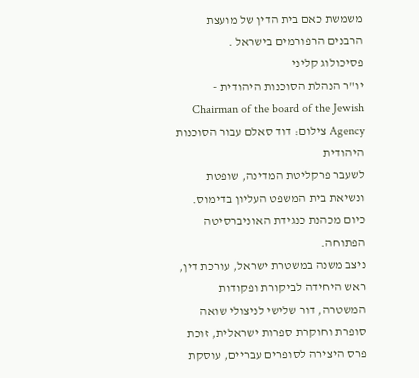משמשת כאם בית הדין של מועצת הרבנים הרפורמים בישראל .
פסיכולוג קליני
יו"ר הנהלת הסוכנות היהודית - Chairman of the board of the Jewish Agency צילום: דוד סאלם עבור הסוכנות היהודית
לשעבר פרקליטת המדינה, שופטת ונשיאת בית המשפט העליון בדימוס. כיום מכהנת כנגידת האוניברסיטה הפתוחה.
ניצב משנה במשטרת ישראל, עורכת דין, ראש היחידה לביקורת ופקודות המשטרה, דור שלישי לניצולי שואה
סופרת וחוקרת ספרות ישראלית, זוכת פרס היצירה לסופרים עבריים, עוסקת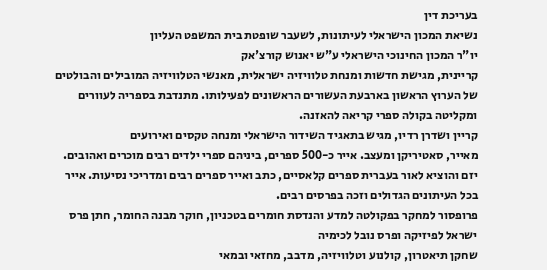בעריכת דין
נשיאת המכון הישראלי לעיתונות, לשעבר שופטת בית המשפט העליון
יו"ר המכון החינוכי הישראלי ע"ש יאנוש קורצ'אק
קריינית, מגישת חדשות ומנחת טלוויזיה ישראלית, מאנשי הטלוויזיה המובילים והבולטים של הערוץ הראשון בארבעת העשורים הראשונים לפעילותו. מתנדבת בספריה לעוורים ומקליטה בקולה ספרי קריאה להאזנה.
קריין ושדרן רדיו, מגיש בתאגיד השידור הישראלי ומנחה טקסים ואירועים
מאייר, סאטיריקן ומעצב. אייר כ-500 ספרים, ביניהם ספרי ילדים רבים מוכרים ואהובים. יזם והוציא לאור בעברית ספרים קלאסיים, כתב ואייר ספרים רבים ומדריכי נסיעות. אייר בכל העיתונים הגדולים וזכה בפרסים רבים.
פרופסור למחקר בפקולטה למדע והנדסת חומרים בטכניון, חוקר מבנה החומר, חתן פרס ישראל לפיזיקה ופרס נובל לכימיה
שחקן תיאטרון, קולנוע וטלוויזיה, מדבב, מחזאי ובמאי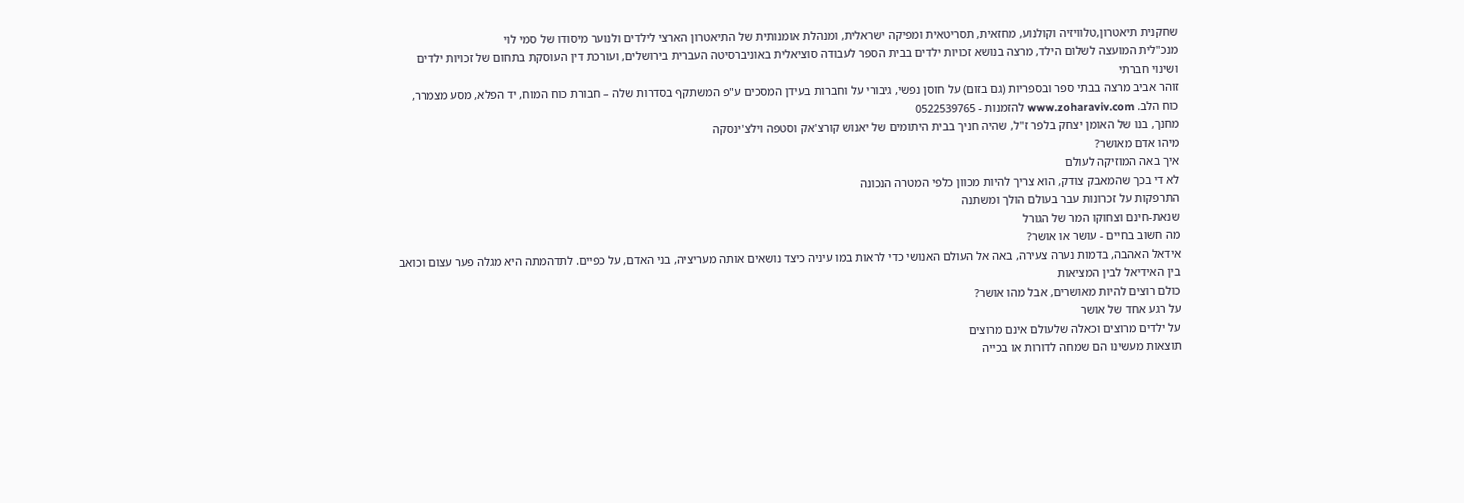שחקנית תיאטרון,טלוויזיה וקולנוע, מחזאית, תסריטאית ומפיקה ישראלית, ומנהלת אומנותית של התיאטרון הארצי לילדים ולנוער מיסודו של סמי לוי
מנכ"לית המועצה לשלום הילד, מרצה בנושא זכויות ילדים בבית הספר לעבודה סוציאלית באוניברסיטה העברית בירושלים, ועורכת דין העוסקת בתחום של זכויות ילדים ושינוי חברתי
זוהר אביב מרצה בבתי ספר ובספריות (גם בזום) על חוסן נפשי, גיבורי על וחברות בעידן המסכים ע"פ המשתקף בסדרות שלה – חבורת כוח המוח, יד הפלא, מסע מצמרר, כוח הלב. www.zoharaviv.com להזמנות - 0522539765
מחנך, בנו של האומן יצחק בלפר ז"ל, שהיה חניך בבית היתומים של יאנוש קורצ'אק וסטפה וילצ'ינסקה
מיהו אדם מאושר?
איך באה המוזיקה לעולם
לא די בכך שהמאבק צודק, הוא צריך להיות מכוון כלפי המטרה הנכונה
התרפקות על זכרונות עבר בעולם הולך ומשתנה
שנאת-חינם וצחוקו המר של הגורל
מה חשוב בחיים - עושר או אושר?
אידאל האהבה, בדמות נערה צעירה, באה אל העולם האנושי כדי לראות במו עיניה כיצד נושאים אותה מעריציה, בני האדם, על כפיים. לתדהמתה היא מגלה פער עצום וכואב בין האידיאל לבין המציאות
כולם רוצים להיות מאושרים, אבל מהו אושר?
על רגע אחד של אושר
על ילדים מרוצים וכאלה שלעולם אינם מרוצים
תוצאות מעשינו הם שמחה לדורות או בכייה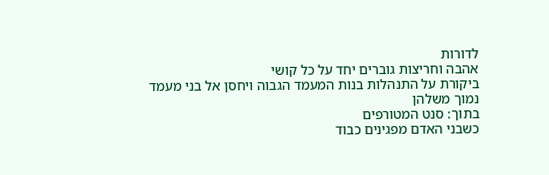לדורות
אהבה וחריצות גוברים יחד על כל קושי
ביקורת על התנהלות בנות המעמד הגבוה ויחסן אל בני מעמד נמוך משלהן
בתוך: סנט המטורפים
כשבני האדם מפגינים כבוד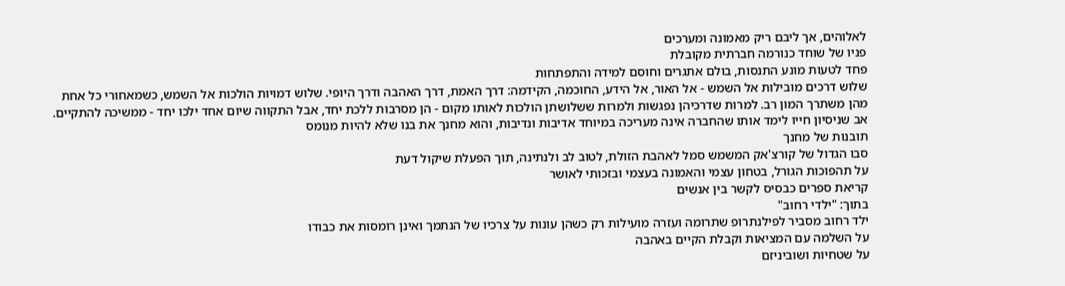לאלוהים, אך ליבם ריק מאמונה ומערכים
פניו של שוחד כנורמה חברתית מקובלת
פחד לטעות מונע התנסות, בולם אתגרים וחוסם למידה והתפתחות
שלוש דרכים מובילות אל השמש - אל האור, אל הידע, החוכמה, הקידמה: דרך האמת, דרך האהבה ודרך היופי. שלוש דמויות הולכות אל השמש, כשמאחורי כל אחת מהן משתרך המון רב. למרות שדרכיהן נפגשות ולמרות ששלושתן הולכות לאותו מקום - הן מסרבות ללכת יחד, אבל התקווה שיום אחד ילכו יחד - ממשיכה להתקיים.
אב שניסיון חייו לימד אותו שהחברה אינה מעריכה במיוחד אדיבות ונדיבות, והוא מחנך את בנו שלא להיות מנומס
תובנות של מחנך
סבו הגדול של קורצ'אק המשמש סמל לאהבת הזולת, לטוב לב ולנתינה, תוך הפעלת שיקול דעת
על תהפוכות הגורל, בטחון עצמי והאמונה בעצמי ובזכותי לאושר
קריאת ספרים כבסיס לקשר בין אנשים
בתוך: "ילדי רחוב"
ילד רחוב מסביר לפילנתרופ שתרומה ועזרה מועילות רק כשהן עונות על צרכיו של הנתמך ואינן רומסות את כבודו
על השלמה עם המציאות וקבלת הקיים באהבה
על שטחיות ושוביניזם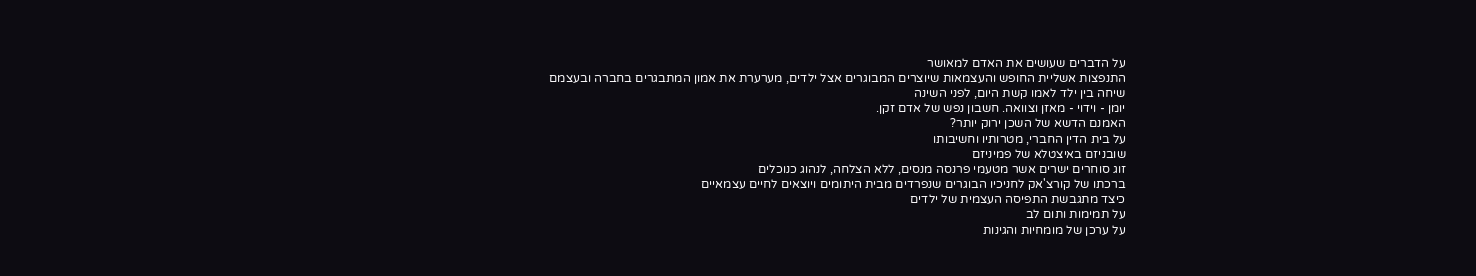על הדברים שעושים את האדם למאושר
התנפצות אשליית החופש והעצמאות שיוצרים המבוגרים אצל ילדים, מערערת את אמון המתבגרים בחברה ובעצמם
שיחה בין ילד לאמו קשת היום, לפני השינה
יומן - וידוי - מאזן וצוואה. חשבון נפש של אדם זקן.
האמנם הדשא של השכן ירוק יותר?
על בית הדין החברי, מטרותיו וחשיבותו
שובניזם באיצטלא של פמיניזם
זוג סוחרים ישרים אשר מטעמי פרנסה מנסים, ללא הצלחה, לנהוג כנוכלים
ברכתו של קורצ'אק לחניכיו הבוגרים שנפרדים מבית היתומים ויוצאים לחיים עצמאיים
כיצד מתגבשת התפיסה העצמית של ילדים
על תמימות ותום לב
על ערכן של מומחיות והגינות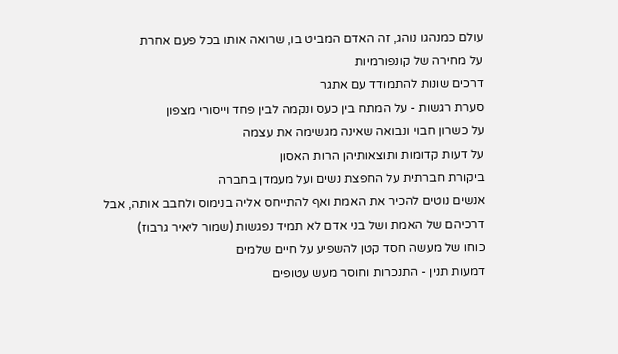עולם כמנהגו נוהג, זה האדם המביט בו, שרואה אותו בכל פעם אחרת
על מחירה של קונפורמיות
דרכים שונות להתמודד עם אתגר
סערת רגשות - על המתח בין כעס ונקמה לבין פחד וייסורי מצפון
על כשרון חבוי ונבואה שאינה מגשימה את עצמה
על דעות קדומות ותוצאותיהן הרות האסון
ביקורת חברתית על החפצת נשים ועל מעמדן בחברה
אנשים נוטים להכיר את האמת ואף להתייחס אליה בנימוס ולחבב אותה, אבל דרכיהם של האמת ושל בני אדם לא תמיד נפגשות (שמור ליאיר גרבוז)
כוחו של מעשה חסד קטן להשפיע על חיים שלמים
דמעות תנין - התנכרות וחוסר מעש עטופים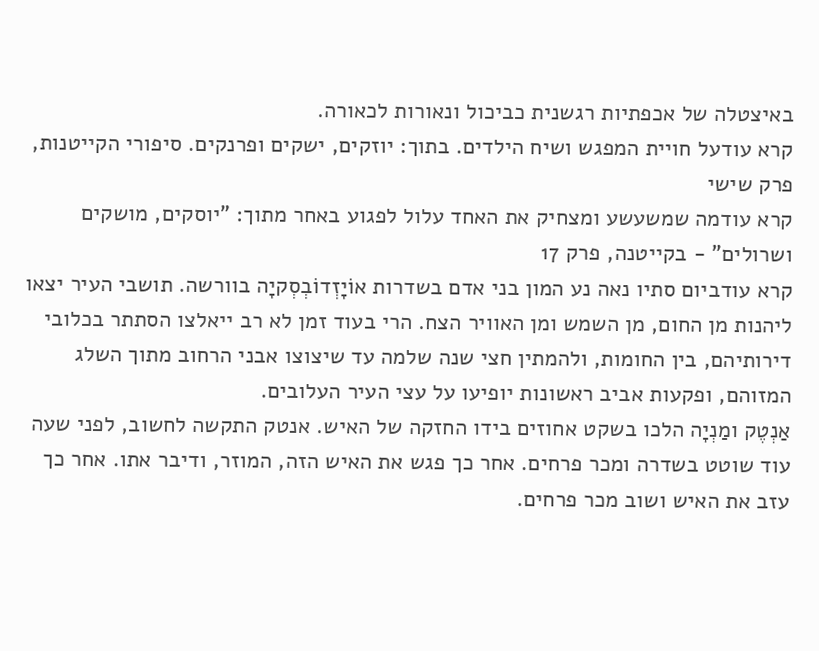באיצטלה של אכפתיות רגשנית כביכול ונאורות לכאורה.
קרא עודעל חויית המפגש ושיח הילדים. בתוך: יוזקים, ישקים ופרנקים. סיפורי הקייטנות, פרק שישי
קרא עודמה שמשעשע ומצחיק את האחד עלול לפגוע באחר מתוך: "יוסקים, מושקים ושרולים" - בקייטנה, פרק 17
קרא עודביום סתיו נאה נע המון בני אדם בשדרות אוֹיָזְדוֹבְסְקיָה בוורשה. תושבי העיר יצאו ליהנות מן החום, מן השמש ומן האוויר הצח. הרי בעוד זמן לא רב ייאלצו הסתתר בכלובי דירותיהם, בין החומות, ולהמתין חצי שנה שלמה עד שיצוצו אבני הרחוב מתוך השלג המזוהם, ופקעות אביב ראשונות יופיעו על עצי העיר העלובים.
אַנְטֶק ומַנְיָה הלכו בשקט אחוזים בידו החזקה של האיש. אנטק התקשה לחשוב, לפני שעה עוד שוטט בשדרה ומכר פרחים. אחר כך פגש את האיש הזה, המוזר, ודיבר אתו. אחר כך עזב את האיש ושוב מכר פרחים.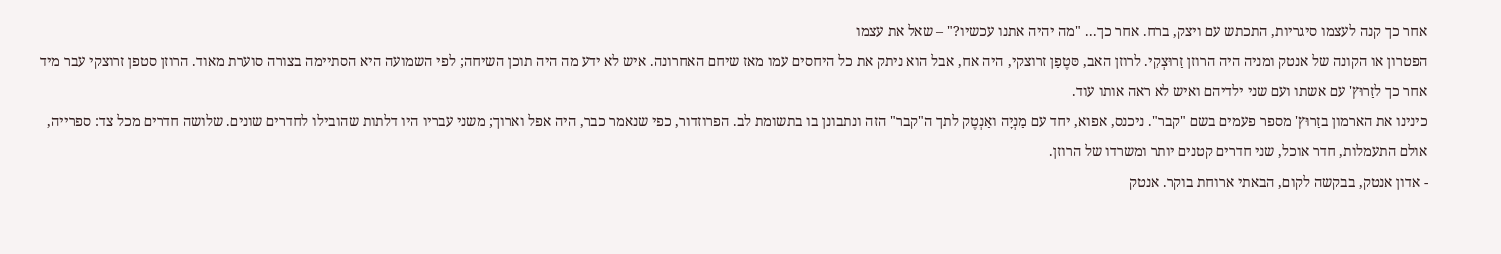אחר כך קנה לעצמו סיגריות, התכתש עם ויצק, ברח. אחר כך... "מה יהיה אתנו עכשיו?" – שאל את עצמו
הפטרון או הקונה של אנטק ומניה היה הרוזן זַרוּצְקִי. לרוזן האב, סּטֶפַן זרוצקי, היה אח, אבל הוא ניתק את כל היחסים עמו מאז שיחם האחרונה. איש לא ידע מה היה תוכן השיחה; לפי השמועה היא הסתיימה בצורה סוערת מאוד. הרוזן סטפן זרוצקי עבר מיד אחר כך לזַרוּץ' עם אשתו ועם שני ילדיהם ואיש לא ראה אותו עוד.
כינינו את הארמון בזַרוּץ' מספר פעמים בשם "קבר". ניכנס, אפוא, יחד עם מַנְיָה ואַנְטֶק לתך ה"קבר" הזה ונתבונן בו בתשומת לב. הפרוזדור, כפי שנאמר כבר, היה אפל וארוך; משני עבריו היו דלתות שהובילו לחדרים שונים. שלושה חדרים מכל צד: ספרייה, אולם התעמלות, חדר אוכל, שני חדרים קטנים יותר ומשרדו של הרוזן.
- אדון אנטק, בבקשה לקום, הבאתי ארוחת בוקר. אנטק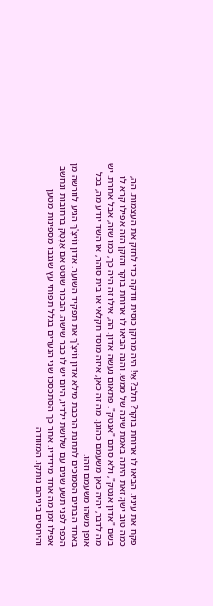פקח את עיניו. הביאו לו ארוחת בוקר? חלב? אֵי! היה מרוקן כוסית וודקה כדי לחזק את העצמות. הה, כמה טוב ישן; זאת היתה באמת שינה של ממש. והנה הביאו לו ארוחת בוקר והזקן הזה אפילו קרא לו בשם "אדון אנטק", ולא סתם "אנטק". פתאום נעשה אדון. הה, אילו זה היה כך, כמו שזה, אבל אחרת. יש מה לדבר, יהיה כאן משעמם כהוגן. מה זה כאן, איזה מוסד חקלאי או בית סוהר, או השד יודע מה, בכל אופן משהו משעמם וזהו.
באחד הבתים הסמוכים לתחנת הרכבת מילא אדון ווֹיצֶ'ךּ את תפקיד השוער. אדון ווֹיצֶ'ךּ הגיע לוורשה מן הכפר לפני תשע שנים עם שלושת ילדיו, היום יש לו כבר שישה. הבכור שוטט אם אַנְטֶק ברחובות ונחשב אפילו זמן מה אחד מידידיו. אחר כך הסתכסכו שני הנערים בגלל תפוחי עץ שגנבו מספינות מטען והיחסים ביניהם נותקו. המזוודה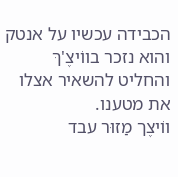הכבידה עכשיו על אנטק והוא נזכר בווֹיצֶ'ךּ והחליט להשאיר אצלו את מטענו.
ווֹיצֶך מַזוּר עבד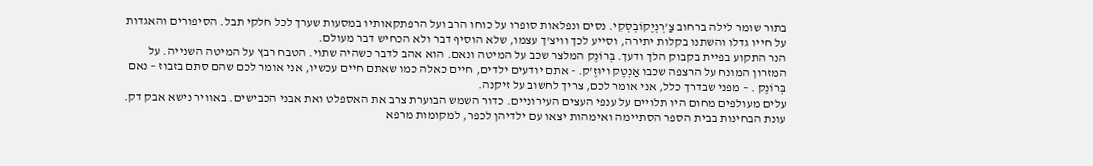בתור שומר לילה ברחוב צַ'רְנְיֶקוֹבְסְקִי. נסים ונפלאות סופרו על כוחו הרב ועל הרפתקאותיו במסעות שערך לכל חלקי תבל. הסיפורים והאגדות על חייו גדלו והשתנו בקלות יתירה, וסייע לכך וויצ'ך עצמו, שלא הוסיף דבר ולא הכחיש דבר מעולם.
הנר התקוע בפיית בקבוק הלך ודעך. בְּרוֹנֶק המלצר שכב על המיטה ונאם. הוא אהב לדבר כשהיה שתוי. הטבח רבץ על המיטה השנייה. על המזרון המונח על הרצפה שכבו אַנְטֶק ויוּזֶ'ק. - אתם יודעים ילדים, חיים כאלה כמו שאתם חיים עכשיו, אני אומר לכם שהם סתם בזבוז – נאם בְּרוֹנֶק . – מפני שבדרך כלל, אני אומר לכם, צריך לחשוב על זיקנה.
עלים מעולפים מחום היו תלויים על ענפי העצים העירוניים. כדור השמש הבוערת צרב את האספלט ואת אבני הכבישים. באוויר נישא אבק דק. עונת הבחינות בבית הספר הסתיימה ואימהות יצאו עם ילדיהן לכפר, למקומות מרפא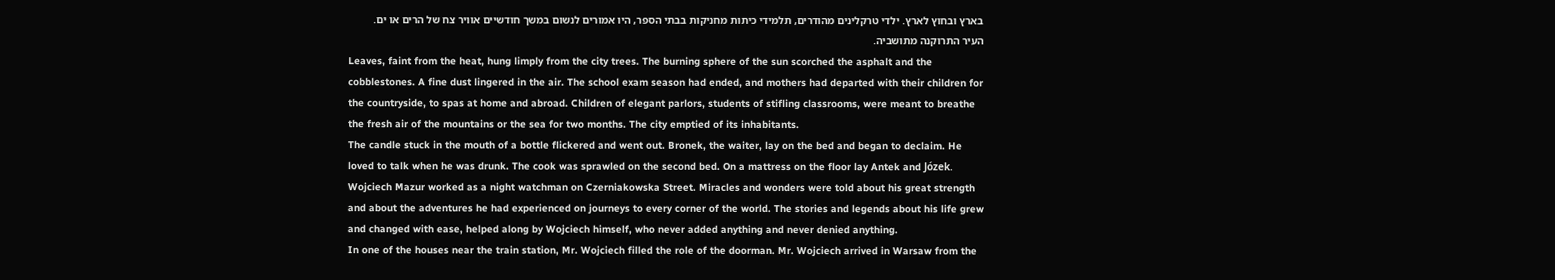בארץ ובחוץ לארץ. ילדי טרקלינים מהודרים, תלמידי כיתות מחניקות בבתי הספר, היו אמורים לנשום במשך חודשיים אוויר צח של הרים או ים. העיר התרוקנה מתושביה.
Leaves, faint from the heat, hung limply from the city trees. The burning sphere of the sun scorched the asphalt and the cobblestones. A fine dust lingered in the air. The school exam season had ended, and mothers had departed with their children for the countryside, to spas at home and abroad. Children of elegant parlors, students of stifling classrooms, were meant to breathe the fresh air of the mountains or the sea for two months. The city emptied of its inhabitants.
The candle stuck in the mouth of a bottle flickered and went out. Bronek, the waiter, lay on the bed and began to declaim. He loved to talk when he was drunk. The cook was sprawled on the second bed. On a mattress on the floor lay Antek and Józek.
Wojciech Mazur worked as a night watchman on Czerniakowska Street. Miracles and wonders were told about his great strength and about the adventures he had experienced on journeys to every corner of the world. The stories and legends about his life grew and changed with ease, helped along by Wojciech himself, who never added anything and never denied anything.
In one of the houses near the train station, Mr. Wojciech filled the role of the doorman. Mr. Wojciech arrived in Warsaw from the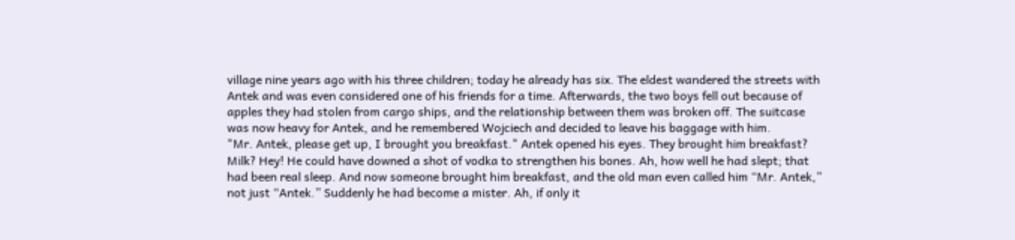village nine years ago with his three children; today he already has six. The eldest wandered the streets with Antek and was even considered one of his friends for a time. Afterwards, the two boys fell out because of apples they had stolen from cargo ships, and the relationship between them was broken off. The suitcase was now heavy for Antek, and he remembered Wojciech and decided to leave his baggage with him.
"Mr. Antek, please get up, I brought you breakfast." Antek opened his eyes. They brought him breakfast? Milk? Hey! He could have downed a shot of vodka to strengthen his bones. Ah, how well he had slept; that had been real sleep. And now someone brought him breakfast, and the old man even called him “Mr. Antek,” not just “Antek.” Suddenly he had become a mister. Ah, if only it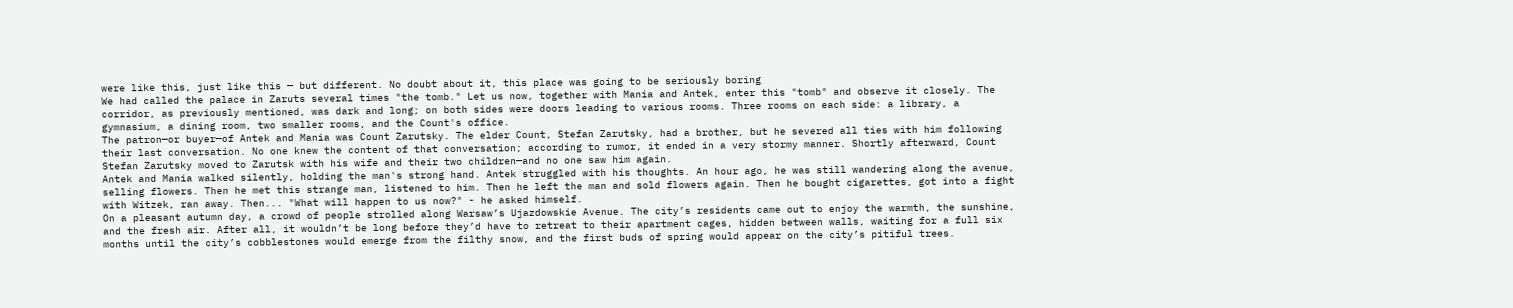were like this, just like this — but different. No doubt about it, this place was going to be seriously boring
We had called the palace in Zaruts several times "the tomb." Let us now, together with Mania and Antek, enter this "tomb" and observe it closely. The corridor, as previously mentioned, was dark and long; on both sides were doors leading to various rooms. Three rooms on each side: a library, a gymnasium, a dining room, two smaller rooms, and the Count's office.
The patron—or buyer—of Antek and Mania was Count Zarutsky. The elder Count, Stefan Zarutsky, had a brother, but he severed all ties with him following their last conversation. No one knew the content of that conversation; according to rumor, it ended in a very stormy manner. Shortly afterward, Count Stefan Zarutsky moved to Zarutsk with his wife and their two children—and no one saw him again.
Antek and Mania walked silently, holding the man's strong hand. Antek struggled with his thoughts. An hour ago, he was still wandering along the avenue, selling flowers. Then he met this strange man, listened to him. Then he left the man and sold flowers again. Then he bought cigarettes, got into a fight with Witzek, ran away. Then... "What will happen to us now?" - he asked himself.
On a pleasant autumn day, a crowd of people strolled along Warsaw’s Ujazdowskie Avenue. The city’s residents came out to enjoy the warmth, the sunshine, and the fresh air. After all, it wouldn’t be long before they’d have to retreat to their apartment cages, hidden between walls, waiting for a full six months until the city’s cobblestones would emerge from the filthy snow, and the first buds of spring would appear on the city’s pitiful trees.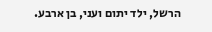הרשל, ילד יתום ועני, בן ארבע.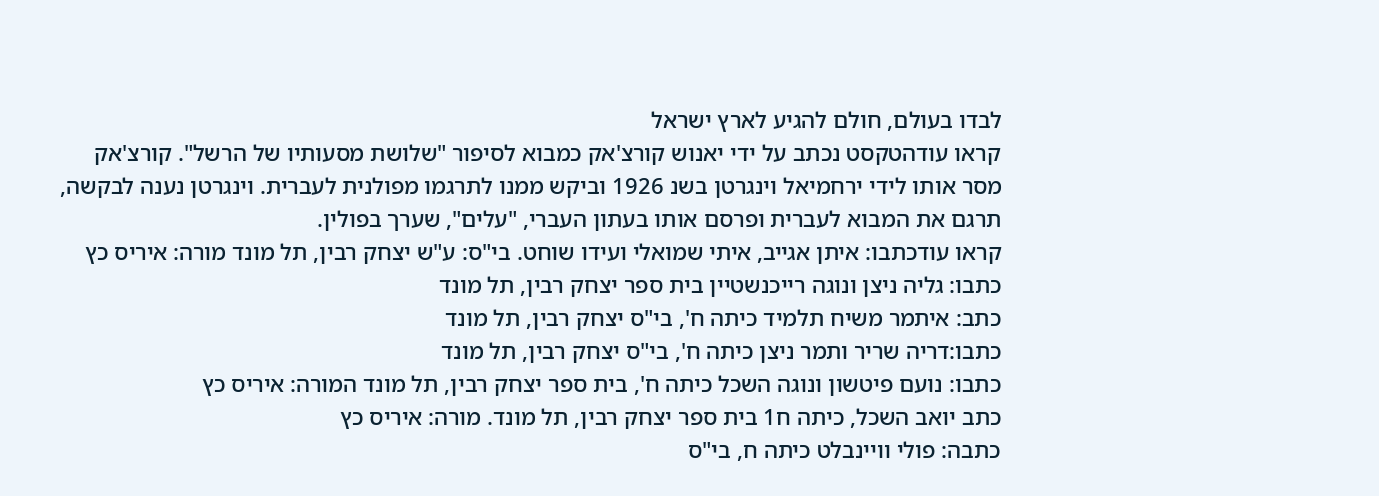לבדו בעולם, חולם להגיע לארץ ישראל
קראו עודהטקסט נכתב על ידי יאנוש קורצ'אק כמבוא לסיפור "שלושת מסעותיו של הרשל". קורצ'אק מסר אותו לידי ירחמיאל וינגרטן בשנ 1926 וביקש ממנו לתרגמו מפולנית לעברית. וינגרטן נענה לבקשה, תרגם את המבוא לעברית ופרסם אותו בעתון העברי, "עלים", שערך בפולין.
קראו עודכתבו: איתן אגייב, איתי שמואלי ועידו שוחט. בי"ס: ע"ש יצחק רבין, תל מונד מורה: איריס כץ
כתבו: גליה ניצן ונוגה רייכנשטיין בית ספר יצחק רבין, תל מונד
כתב: איתמר משיח תלמיד כיתה ח', בי"ס יצחק רבין, תל מונד
כתבו:דריה שריר ותמר ניצן כיתה ח', בי"ס יצחק רבין, תל מונד
כתבו: נועם פיטשון ונוגה השכל כיתה ח', בית ספר יצחק רבין, תל מונד המורה: איריס כץ
כתב יואב השכל, כיתה ח1 בית ספר יצחק רבין, תל מונד. מורה: איריס כץ
כתבה: פולי וויינבלט כיתה ח, בי"ס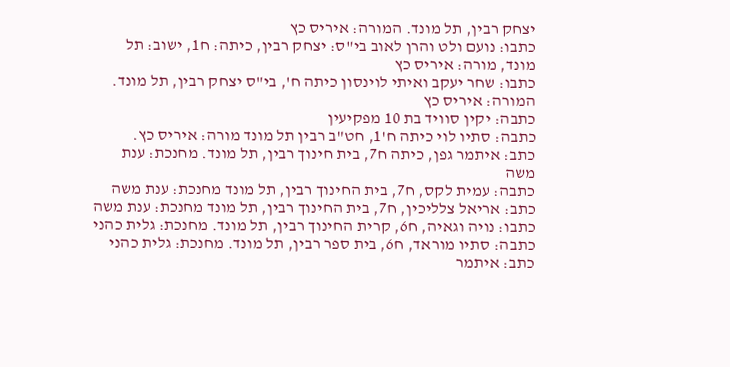יצחק רבין, תל מונד. המורה: איריס כץ
כתבו: נועם ולט והרן לאוב בי"ס: יצחק רבין, כיתה: ח1, ישוב: תל מונד, מורה: איריס כץ
כתבו: שחר יעקב ואיתי לוינסון כיתה ח', בי"ס יצחק רבין, תל מונד. המורה: איריס כץ
כתבה: יקין סוויד בת 10 מפקיעין
כתבה: סתיו לוי כיתה ח'1, חט"ב רבין תל מונד מורה: איריס כץ.
כתב: איתמר גפן, כיתה ח7, בית חינוך רבין, תל מונד. מחנכת: ענת משה
כתבה: עמית לקס, ח7, בית החינוך רבין, תל מונד מחנכת: ענת משה
כתב: אריאל צלליכין, ח7, בית החינוך רבין, תל מונד מחנכת: ענת משה
כתבו: נויה וגאיה, ח6, קרית החינוך רבין, תל מונד. מחנכת: גלית כהני
כתבה: סתיו מוראד, ח6, בית ספר רבין, תל מונד. מחנכת: גלית כהני
כתב: איתמר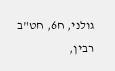גולני, ח6, חט"ב רבין,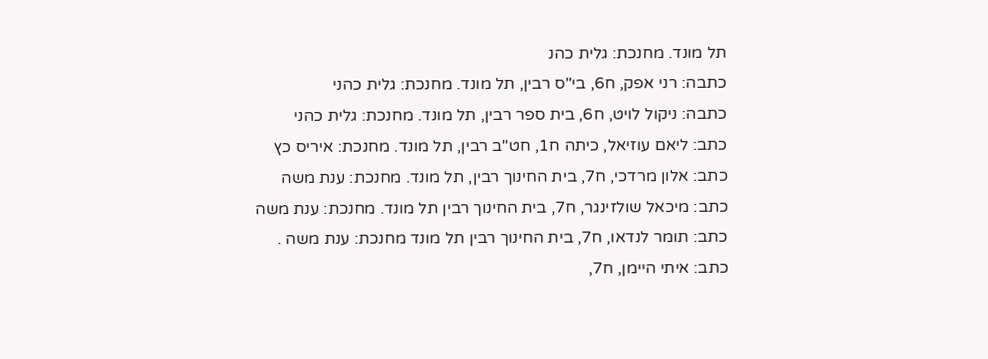תל מונד. מחנכת: גלית כהנ
כתבה: רני אפק, ח6, בי"ס רבין, תל מונד. מחנכת: גלית כהני
כתבה: ניקול לויט, ח6, בית ספר רבין, תל מונד. מחנכת: גלית כהני
כתב: ליאם עוזיאל, כיתה ח1, חט"ב רבין, תל מונד. מחנכת: איריס כץ
כתב: אלון מרדכי, ח7, בית החינוך רבין, תל מונד. מחנכת: ענת משה
כתב: מיכאל שולזינגר, ח7, בית החינוך רבין תל מונד. מחנכת: ענת משה
כתב: תומר לנדאו, ח7, בית החינוך רבין תל מונד מחנכת: ענת משה .
כתב: איתי היימן, ח7,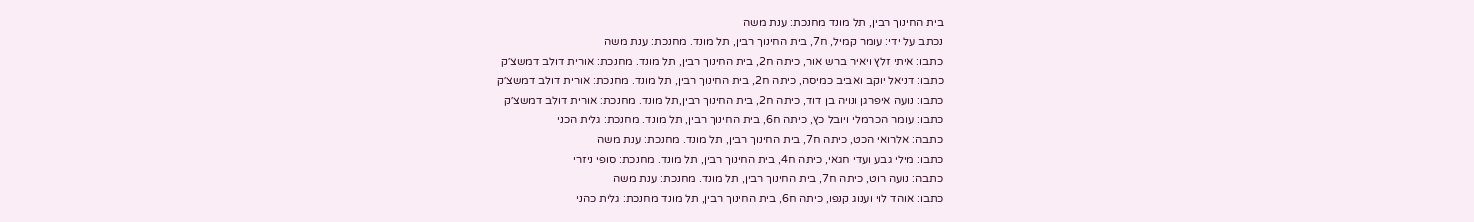בית החינוך רבין, תל מונד מחנכת: ענת משה
נכתב על ידי: עומר קמיל, ח7, בית החינוך רבין, תל מונד. מחנכת: ענת משה
כתבו: איתי זלץ ויאיר ברש אור, כיתה ח2, בית החינוך רבין, תל מונד. מחנכת: אורית דולב דמשצ׳ק
כתבו: דניאל יוקב ואביב כמיסה, כיתה ח2, בית החינוך רבין, תל מונד. מחנכת: אורית דולב דמשצ׳ק
כתבו: נועה איפרגן ונויה בן דוד, כיתה ח2, בית החינוך רבין,תל מונד. מחנכת: אורית דולב דמשצ׳ק
כתבו: עומר הכרמלי ויובל כץ, כיתה ח6, בית החינוך רבין, תל מונד. מחנכת: גלית הכני
כתבה: אלרואי הכט, כיתה ח7, בית החינוך רבין, תל מונד. מחנכת: ענת משה
כתבו: מילי גבע ועדי חגאי, כיתה ח4, בית החינוך רבין, תל מונד. מחנכת: סופי ניזרי
כתבה: נועה רוט, כיתה ח7, בית החינוך רבין, תל מונד. מחנכת: ענת משה
כתבו: אוהד לוי וענוג קנפו, כיתה ח6, בית החינוך רבין, תל מונד מחנכת: גלית כהני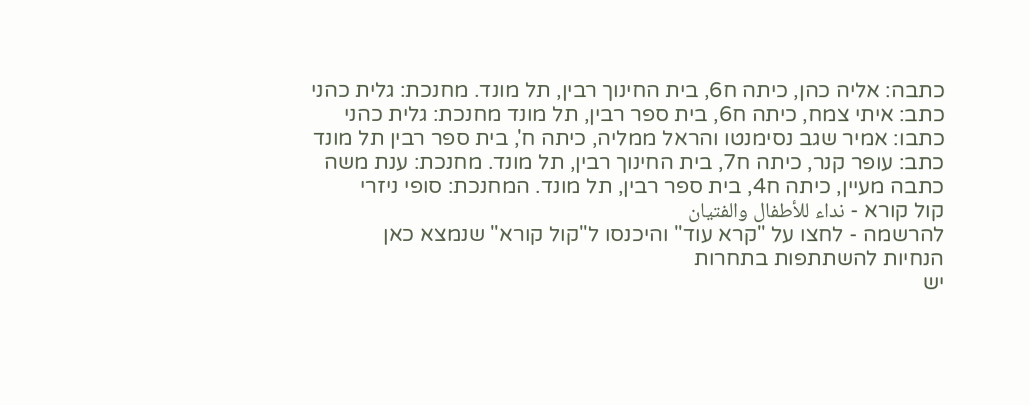כתבה: אליה כהן, כיתה ח6, בית החינוך רבין, תל מונד. מחנכת: גלית כהני
כתב: איתי צמח, כיתה ח6, בית ספר רבין, תל מונד מחנכת: גלית כהני
כתבו: אמיר שגב נסימנטו והראל ממליה, כיתה ח', בית ספר רבין תל מונד
כתב: עופר קנר, כיתה ח7, בית החינוך רבין, תל מונד. מחנכת: ענת משה
כתבה מעיין, כיתה ח4, בית ספר רבין, תל מונד. המחנכת: סופי ניזרי
קול קורא - نداء للأطفال والفتيان
להרשמה - לחצו על "קרא עוד" והיכנסו ל"קול קורא" שנמצא כאן
הנחיות להשתתפות בתחרות
יש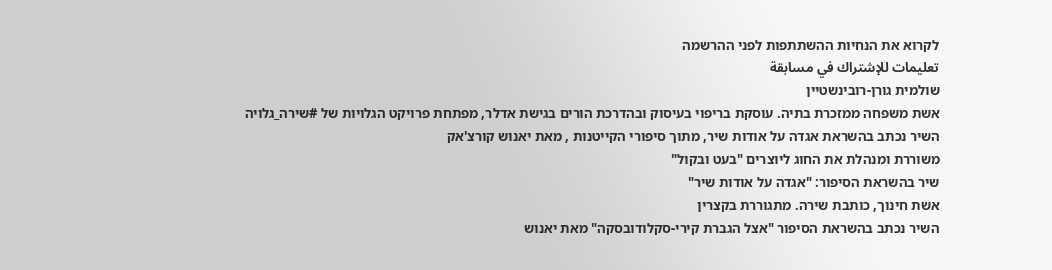לקרוא את הנחיות ההשתתפות לפני ההרשמה
تعليمات للإشتراك في مسابقة
שולמית גורן-רובינשטיין
אשת משפחה ממזכרת בתיה. עוסקת בריפוי בעיסוק ובהדרכת הורים בגישת אדלר, מפתחת פרויקט הגלויות של #שירה_גלויה
השיר נכתב בהשראת אגדה על אודות שיר, מתוך סיפורי הקייטנות , מאת יאנוש קורצ'אק
משוררת ומנהלת את החוג ליוצרים "בעט ובקול"
שיר בהשראת הסיפור: "אגדה על אודות שיר"
אשת חינוך, כותבת שירה. מתגוררת בקצרין
השיר נכתב בהשראת הסיפור "אצל הגברת קירי-סקלודובסקה" מאת יאנוש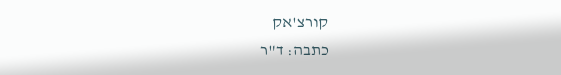קורצ'אק
כתבה: ד"ר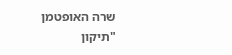שרה האופטמן
"תיקון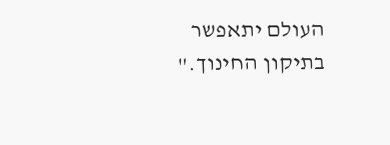העולם יתאפשר בתיקון החינוך."